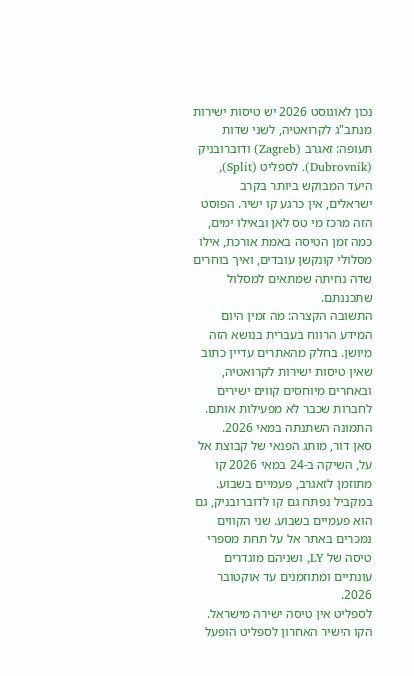נכון לאוגוסט 2026 יש טיסות ישירות מנתב"ג לקרואטיה, לשני שדות תעופה: זאגרב (Zagreb) ודוברובניק (Dubrovnik). לספליט (Split), היעד המבוקש ביותר בקרב ישראלים, אין כרגע קו ישיר. הפוסט הזה מרכז מי טס לאן ובאילו ימים, כמה זמן הטיסה באמת אורכת, אילו מסלולי קונקשן עובדים, ואיך בוחרים שדה נחיתה שמתאים למסלול שתכננתם.
התשובה הקצרה: מה זמין היום
המידע הרווח בעברית בנושא הזה מיושן. בחלק מהאתרים עדיין כתוב שאין טיסות ישירות לקרואטיה, ובאחרים מיוחסים קווים ישירים לחברות שכבר לא מפעילות אותם. התמונה השתנתה במאי 2026.
סאן דור, מותג הפנאי של קבוצת אל על, השיקה ב-24 במאי 2026 קו מתוזמן לזאגרב, פעמיים בשבוע. במקביל נפתח גם קו לדוברובניק, גם הוא פעמיים בשבוע. שני הקווים נמכרים באתר אל על תחת מספרי טיסה של LY, ושניהם מוגדרים עונתיים ומתוזמנים עד אוקטובר 2026.
לספליט אין טיסה ישירה מישראל. הקו הישיר האחרון לספליט הופעל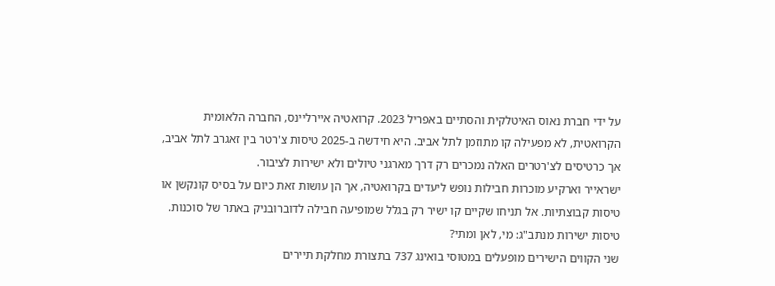על ידי חברת נאוס האיטלקית והסתיים באפריל 2023. קרואטיה איירליינס, החברה הלאומית הקרואטית, לא מפעילה קו מתוזמן לתל אביב. היא חידשה ב-2025 טיסות צ'רטר בין זאגרב לתל אביב, אך כרטיסים לצ'רטרים האלה נמכרים רק דרך מארגני טיולים ולא ישירות לציבור.
ישראייר וארקיע מוכרות חבילות נופש ליעדים בקרואטיה, אך הן עושות זאת כיום על בסיס קונקשן או טיסות קבוצתיות. אל תניחו שקיים קו ישיר רק בגלל שמופיעה חבילה לדוברובניק באתר של סוכנות.
טיסות ישירות מנתב"ג: מי, לאן ומתי?
שני הקווים הישירים מופעלים במטוסי בואינג 737 בתצורת מחלקת תיירים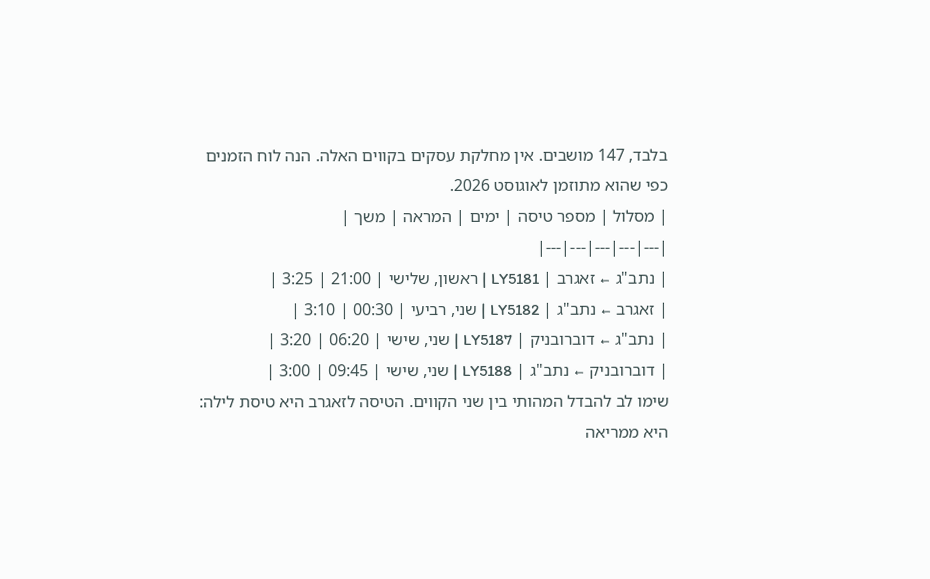בלבד, 147 מושבים. אין מחלקת עסקים בקווים האלה. הנה לוח הזמנים כפי שהוא מתוזמן לאוגוסט 2026.
| מסלול | מספר טיסה | ימים | המראה | משך |
|---|---|---|---|---|
| נתב"ג ← זאגרב | LY5181 | ראשון, שלישי | 21:00 | 3:25 |
| זאגרב ← נתב"ג | LY5182 | שני, רביעי | 00:30 | 3:10 |
| נתב"ג ← דוברובניק | LY5187 | שני, שישי | 06:20 | 3:20 |
| דוברובניק ← נתב"ג | LY5188 | שני, שישי | 09:45 | 3:00 |
שימו לב להבדל המהותי בין שני הקווים. הטיסה לזאגרב היא טיסת לילה: היא ממריאה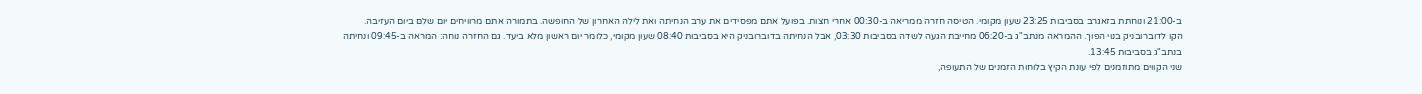ב-21:00 ונוחתת בזאגרב בסביבות 23:25 שעון מקומי. הטיסה חזרה ממריאה ב-00:30 אחרי חצות. בפועל אתם מפסידים את ערב הנחיתה ואת לילה האחרון של החופשה. בתמורה אתם מרוויחים יום שלם ביום העזיבה.
הקו לדוברובניק בנוי הפוך. ההמראה מנתב"ג ב-06:20 מחייבת הגעה לשדה בסביבות 03:30, אבל הנחיתה בדוברובניק היא בסביבות 08:40 שעון מקומי, כלומר יום ראשון מלא ביעד. גם החזרה נוחה: המראה ב-09:45 ונחיתה בנתב"ג בסביבות 13:45.
שני הקווים מתוזמנים לפי עונת הקיץ בלוחות הזמנים של התעופה,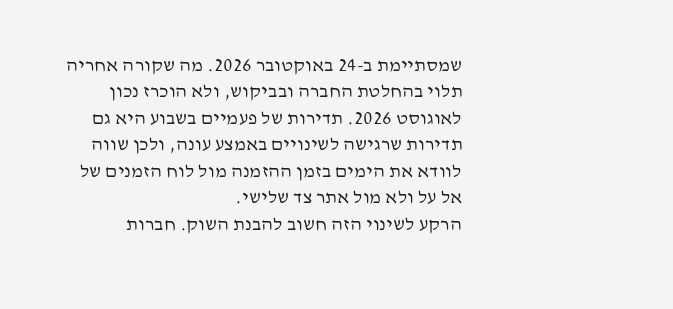שמסתיימת ב-24 באוקטובר 2026. מה שקורה אחריה תלוי בהחלטת החברה ובביקוש, ולא הוכרז נכון לאוגוסט 2026. תדירות של פעמיים בשבוע היא גם תדירות שרגישה לשינויים באמצע עונה, ולכן שווה לוודא את הימים בזמן ההזמנה מול לוח הזמנים של אל על ולא מול אתר צד שלישי.
הרקע לשינוי הזה חשוב להבנת השוק. חברות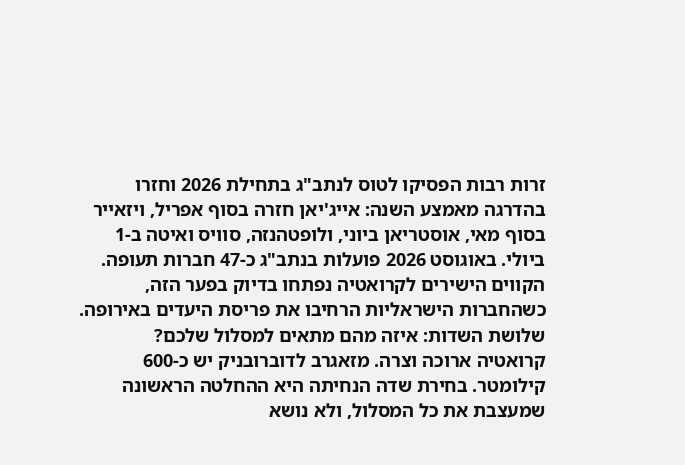זרות רבות הפסיקו לטוס לנתב"ג בתחילת 2026 וחזרו בהדרגה מאמצע השנה: אייג'יאן חזרה בסוף אפריל, ויזאייר בסוף מאי, אוסטריאן ביוני, ולופטהנזה, סוויס ואיטה ב-1 ביולי. באוגוסט 2026 פועלות בנתב"ג כ-47 חברות תעופה. הקווים הישירים לקרואטיה נפתחו בדיוק בפער הזה, כשהחברות הישראליות הרחיבו את פריסת היעדים באירופה.
שלושת השדות: איזה מהם מתאים למסלול שלכם?
קרואטיה ארוכה וצרה. מזאגרב לדוברובניק יש כ-600 קילומטר. בחירת שדה הנחיתה היא ההחלטה הראשונה שמעצבת את כל המסלול, ולא נושא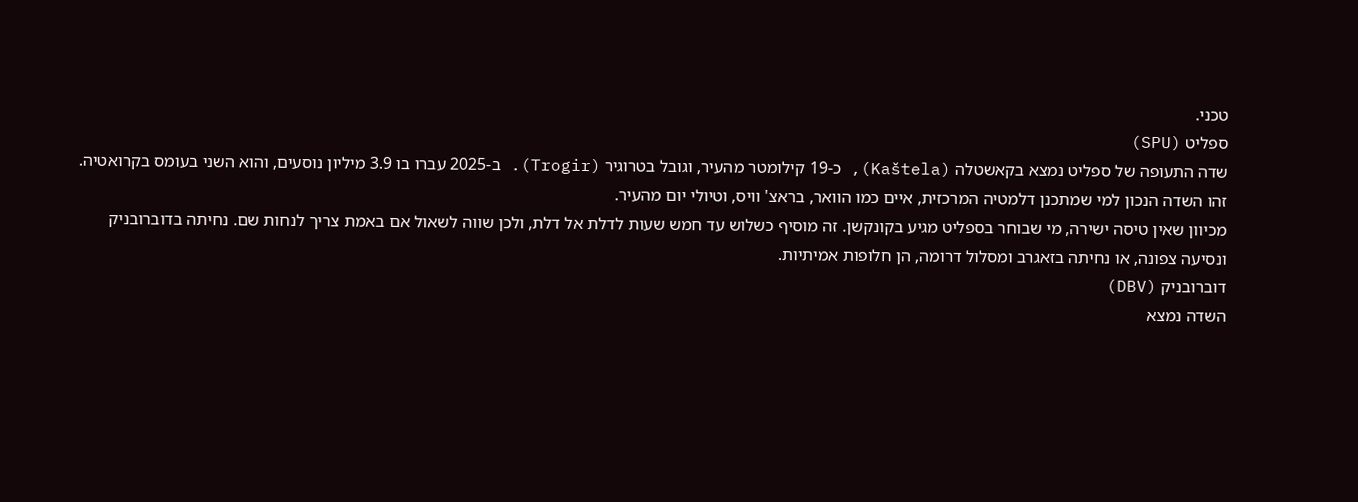טכני.
ספליט (SPU)
שדה התעופה של ספליט נמצא בקאשטלה (Kaštela), כ-19 קילומטר מהעיר, וגובל בטרוגיר (Trogir). ב-2025 עברו בו 3.9 מיליון נוסעים, והוא השני בעומס בקרואטיה. זהו השדה הנכון למי שמתכנן דלמטיה המרכזית, איים כמו הוואר, בראצ' וויס, וטיולי יום מהעיר.
מכיוון שאין טיסה ישירה, מי שבוחר בספליט מגיע בקונקשן. זה מוסיף כשלוש עד חמש שעות לדלת אל דלת, ולכן שווה לשאול אם באמת צריך לנחות שם. נחיתה בדוברובניק ונסיעה צפונה, או נחיתה בזאגרב ומסלול דרומה, הן חלופות אמיתיות.
דוברובניק (DBV)
השדה נמצא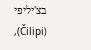בצ'יליפי (Čilipi),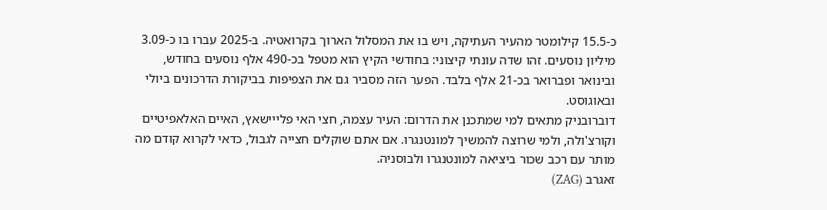כ-15.5 קילומטר מהעיר העתיקה, ויש בו את המסלול הארוך בקרואטיה. ב-2025 עברו בו כ-3.09 מיליון נוסעים. זהו שדה עונתי קיצוני: בחודשי הקיץ הוא מטפל בכ-490 אלף נוסעים בחודש, ובינואר ופברואר בכ-21 אלף בלבד. הפער הזה מסביר גם את הצפיפות בביקורת הדרכונים ביולי ובאוגוסט.
דוברובניק מתאים למי שמתכנן את הדרום: העיר עצמה, חצי האי פלייישאץ, האיים האלאפיטיים וקורצ'ולה, ולמי שרוצה להמשיך למונטנגרו. אם אתם שוקלים חצייה לגבול, כדאי לקרוא קודם מה מותר עם רכב שכור ביציאה למונטנגרו ולבוסניה.
זאגרב (ZAG)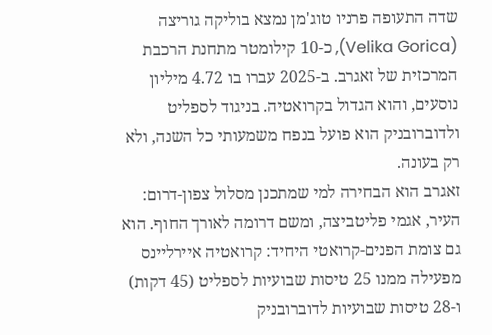שדה התעופה פרניו טוג'מן נמצא בוליקה גוריצה (Velika Gorica), כ-10 קילומטר מתחנת הרכבת המרכזית של זאגרב. ב-2025 עברו בו 4.72 מיליון נוסעים, והוא הגדול בקרואטיה. בניגוד לספליט ולדוברובניק הוא פועל בנפח משמעותי כל השנה, ולא רק בעונה.
זאגרב הוא הבחירה למי שמתכנן מסלול צפון-דרום: העיר, אגמי פליטביצה, ומשם דרומה לאורך החוף. הוא גם צומת הפנים-קרואטי היחיד: קרואטיה איירליינס מפעילה ממנו 25 טיסות שבועיות לספליט (45 דקות) ו-28 טיסות שבועיות לדוברובניק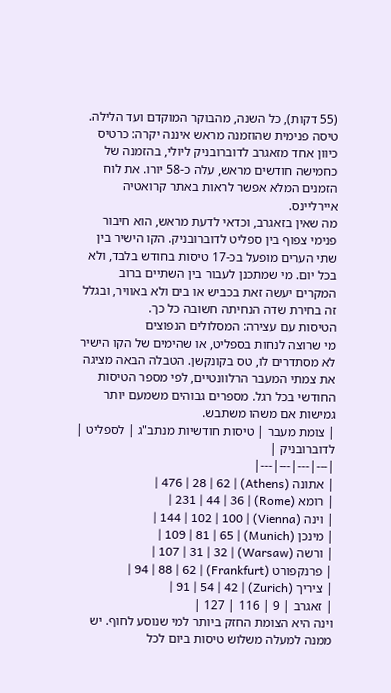(55 דקות), כל השנה, מהבוקר המוקדם ועד הלילה. טיסה פנימית שהוזמנה מראש איננה יקרה: כרטיס כיוון אחד מזאגרב לדוברובניק ליולי, בהזמנה של כחמישה חודשים מראש, עלה כ-58 יורו. את לוח הזמנים המלא אפשר לראות באתר קרואטיה איירליינס.
מה שאין בזאגרב, וכדאי לדעת מראש, הוא חיבור פנימי צפוף בין ספליט לדוברובניק. הקו הישיר בין שתי הערים מופעל בכ-17 טיסות בחודש בלבד, ולא בכל יום. מי שמתכנן לעבור בין השתיים ברוב המקרים יעשה זאת בכביש או בים ולא באוויר, ובגלל זה בחירת שדה הנחיתה חשובה כל כך.
הטיסות עם עצירה: המסלולים הנפוצים
מי שרוצה לנחות בספליט, או שהימים של הקו הישיר לא מסתדרים לו, טס בקונקשן. הטבלה הבאה מציגה את צמתי המעבר הרלוונטיים, לפי מספר הטיסות החודשי בכל רגל. מספרים גבוהים משמעם יותר גמישות אם משהו משתבש.
| צומת מעבר | טיסות חודשיות מנתב"ג | לספליט | לדוברובניק |
|---|---|---|---|
| אתונה (Athens) | 476 | 28 | 62 |
| רומא (Rome) | 231 | 44 | 36 |
| וינה (Vienna) | 144 | 102 | 100 |
| מינכן (Munich) | 109 | 81 | 65 |
| ורשה (Warsaw) | 107 | 31 | 32 |
| פרנקפורט (Frankfurt) | 94 | 88 | 62 |
| ציריך (Zurich) | 91 | 54 | 42 |
| זאגרב | 9 | 116 | 127 |
וינה היא הצומת החזק ביותר למי שנוסע לחוף. יש ממנה למעלה משלוש טיסות ביום לכל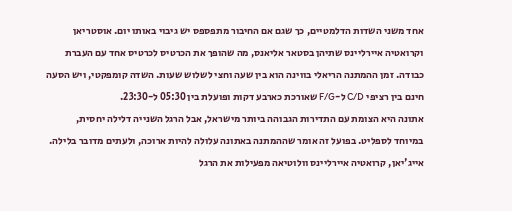אחד משני השדות הדלמטיים, כך שגם אם החיבור מתפספס יש גיבוי באותו יום. אוסטריאן וקרואטיה איירליינס שתיהן בסטאר אליאנס, מה שהופך את הכרטיס לכרטיס אחד עם העברת כבודה. זמן ההמתנה הריאלי בווינה הוא בין שעה וחצי לשלוש שעות. השדה קומפקטי, ויש הסעה חינם בין רציפי C/D ל-F/G שאורכת כארבע דקות ופועלת בין 05:30 ל-23:30.
אתונה היא הצומת עם התדירות הגבוהה ביותר מישראל, אבל הרגל השנייה דלילה יחסית, במיוחד לספליט. בפועל זה אומר שההמתנה באתונה עלולה להיות ארוכה, ולעתים מדובר בלילה. אייג'יאן, קרואטיה איירליינס וולוטיאה מפעילות את הרגל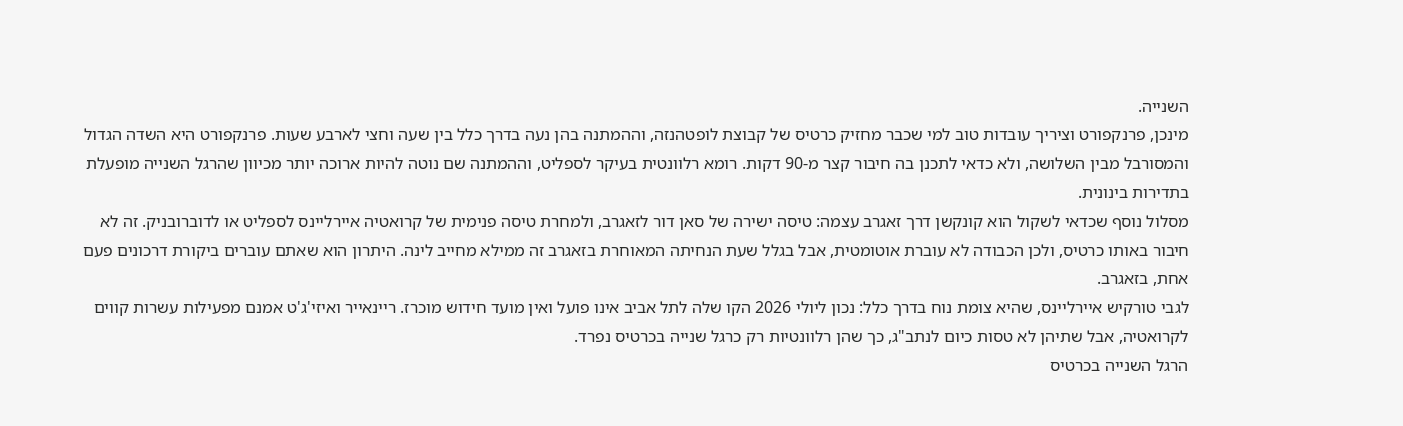השנייה.
מינכן, פרנקפורט וציריך עובדות טוב למי שכבר מחזיק כרטיס של קבוצת לופטהנזה, וההמתנה בהן נעה בדרך כלל בין שעה וחצי לארבע שעות. פרנקפורט היא השדה הגדול והמסורבל מבין השלושה, ולא כדאי לתכנן בה חיבור קצר מ-90 דקות. רומא רלוונטית בעיקר לספליט, וההמתנה שם נוטה להיות ארוכה יותר מכיוון שהרגל השנייה מופעלת בתדירות בינונית.
מסלול נוסף שכדאי לשקול הוא קונקשן דרך זאגרב עצמה: טיסה ישירה של סאן דור לזאגרב, ולמחרת טיסה פנימית של קרואטיה איירליינס לספליט או לדוברובניק. זה לא חיבור באותו כרטיס, ולכן הכבודה לא עוברת אוטומטית, אבל בגלל שעת הנחיתה המאוחרת בזאגרב זה ממילא מחייב לינה. היתרון הוא שאתם עוברים ביקורת דרכונים פעם אחת, בזאגרב.
לגבי טורקיש איירליינס, שהיא צומת נוח בדרך כלל: נכון ליולי 2026 הקו שלה לתל אביב אינו פועל ואין מועד חידוש מוכרז. ריינאייר ואיזי'ג'ט אמנם מפעילות עשרות קווים לקרואטיה, אבל שתיהן לא טסות כיום לנתב"ג, כך שהן רלוונטיות רק כרגל שנייה בכרטיס נפרד.
הרגל השנייה בכרטיס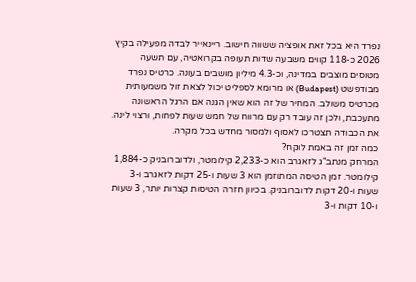נפרד היא בכל זאת אופציה ששווה חישוב. ריינאייר לבדה מפעילה בקיץ 2026 כ-118 קווים משבעה שדות תעופה בקרואטיה, עם תשעה מטוסים מוצבים במדינה, וכ-4.3 מיליון מושבים בעונה. כרטיס נפרד מבודפשט (Budapest) או מרומא לספליט יכול לצאת זול משמעותית מכרטיס משולב. המחיר של זה הוא שאין הגנה אם הרגל הראשונה מתעכבת, ולכן זה עובד רק עם מרווח של חמש שעות לפחות, ורצוי לינה. את הכבודה תצטרכו לאסוף ולמסור מחדש בכל מקרה.
כמה זמן זה באמת לוקח?
המרחק מנתב"ג לזאגרב הוא כ-2,233 קילומטר, ולדוברובניק כ-1,884 קילומטר. זמן הטיסה המתוזמן הוא 3 שעות ו-25 דקות לזאגרב ו-3 שעות ו-20 דקות לדוברובניק. בכיוון חזרה הטיסות קצרות יותר, 3 שעות ו-10 דקות ו-3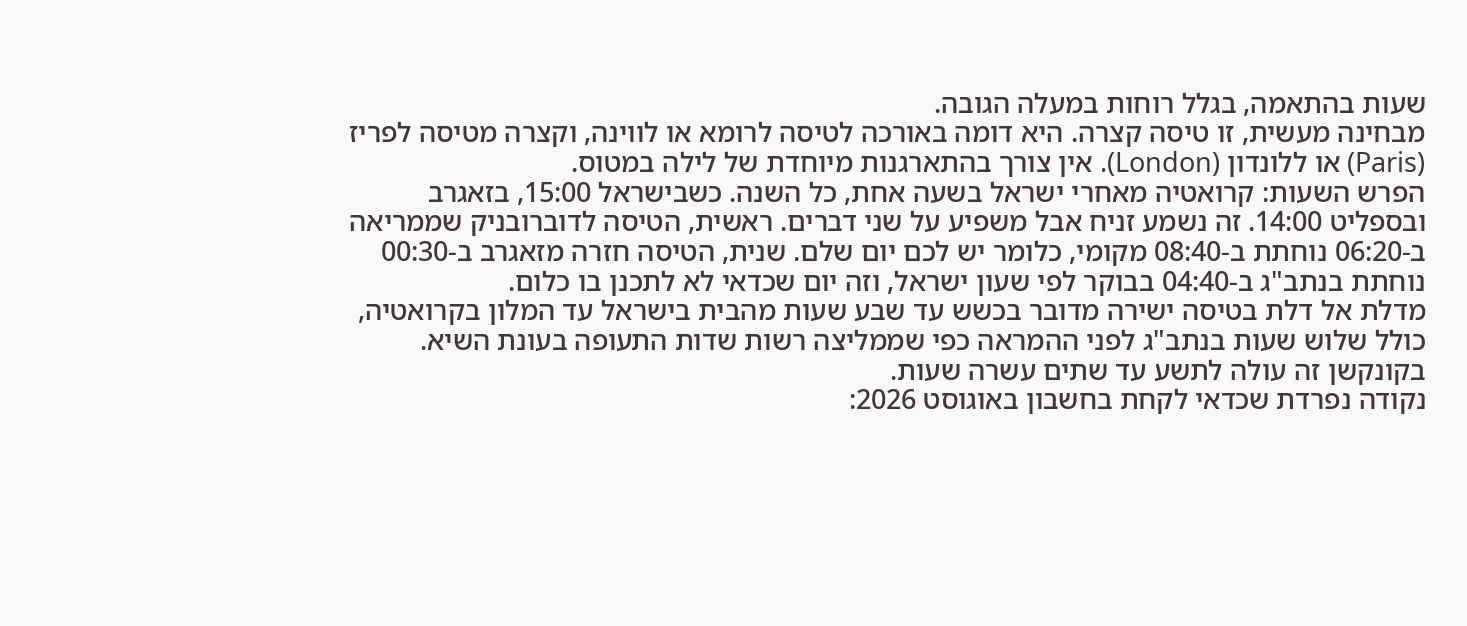שעות בהתאמה, בגלל רוחות במעלה הגובה.
מבחינה מעשית, זו טיסה קצרה. היא דומה באורכה לטיסה לרומא או לווינה, וקצרה מטיסה לפריז (Paris) או ללונדון (London). אין צורך בהתארגנות מיוחדת של לילה במטוס.
הפרש השעות: קרואטיה מאחרי ישראל בשעה אחת, כל השנה. כשבישראל 15:00, בזאגרב ובספליט 14:00. זה נשמע זניח אבל משפיע על שני דברים. ראשית, הטיסה לדוברובניק שממריאה ב-06:20 נוחתת ב-08:40 מקומי, כלומר יש לכם יום שלם. שנית, הטיסה חזרה מזאגרב ב-00:30 נוחתת בנתב"ג ב-04:40 בבוקר לפי שעון ישראל, וזה יום שכדאי לא לתכנן בו כלום.
מדלת אל דלת בטיסה ישירה מדובר בכשש עד שבע שעות מהבית בישראל עד המלון בקרואטיה, כולל שלוש שעות בנתב"ג לפני ההמראה כפי שממליצה רשות שדות התעופה בעונת השיא. בקונקשן זה עולה לתשע עד שתים עשרה שעות.
נקודה נפרדת שכדאי לקחת בחשבון באוגוסט 2026: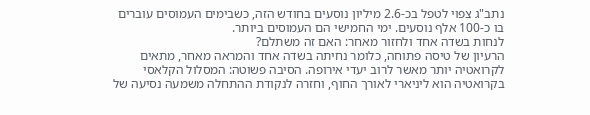נתב"ג צפוי לטפל בכ-2.6 מיליון נוסעים בחודש הזה, כשבימים העמוסים עוברים בו כ-100 אלף נוסעים. ימי החמישי הם העמוסים ביותר.
לנחות בשדה אחד ולחזור מאחר: האם זה משתלם?
הרעיון של טיסה פתוחה, כלומר נחיתה בשדה אחד והמראה מאחר, מתאים לקרואטיה יותר מאשר לרוב יעדי אירופה. הסיבה פשוטה: המסלול הקלאסי בקרואטיה הוא ליניארי לאורך החוף, וחזרה לנקודת ההתחלה משמעה נסיעה של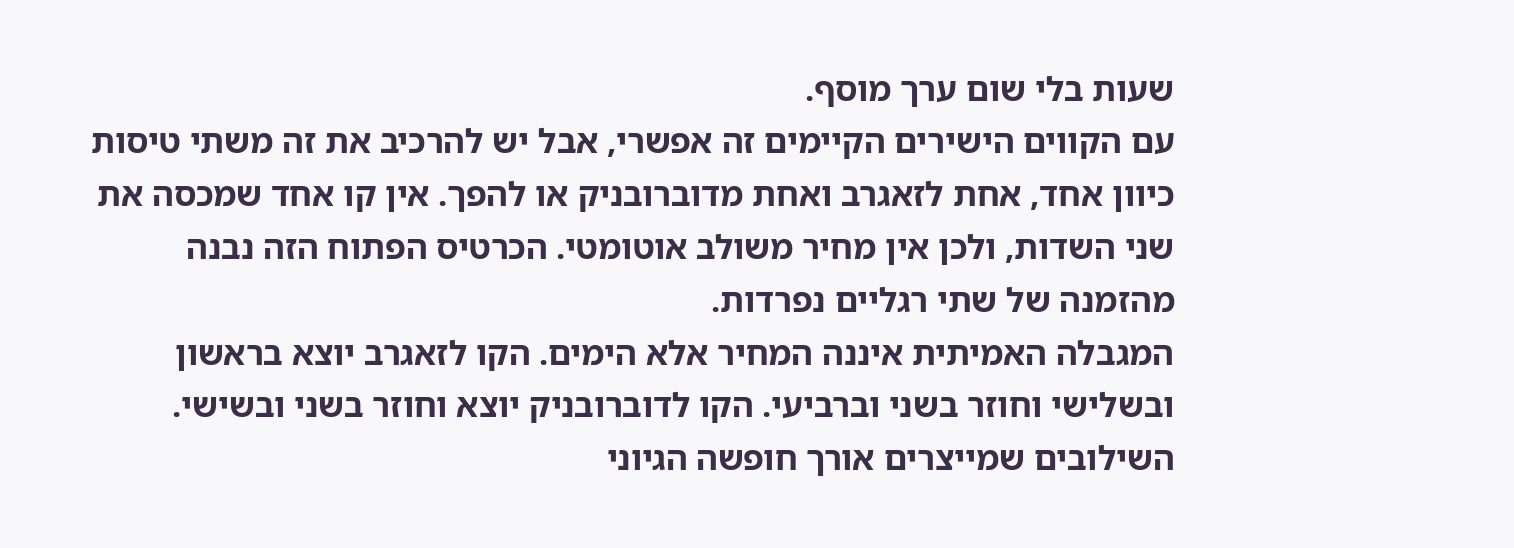שעות בלי שום ערך מוסף.
עם הקווים הישירים הקיימים זה אפשרי, אבל יש להרכיב את זה משתי טיסות כיוון אחד, אחת לזאגרב ואחת מדוברובניק או להפך. אין קו אחד שמכסה את שני השדות, ולכן אין מחיר משולב אוטומטי. הכרטיס הפתוח הזה נבנה מהזמנה של שתי רגליים נפרדות.
המגבלה האמיתית איננה המחיר אלא הימים. הקו לזאגרב יוצא בראשון ובשלישי וחוזר בשני וברביעי. הקו לדוברובניק יוצא וחוזר בשני ובשישי. השילובים שמייצרים אורך חופשה הגיוני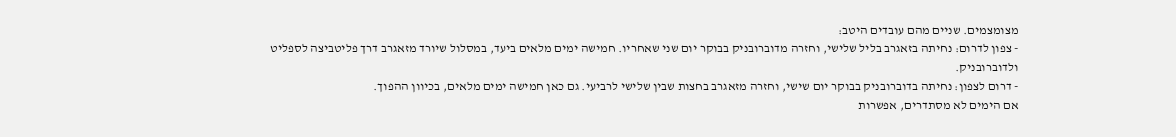מצומצמים. שניים מהם עובדים היטב:
- צפון לדרום: נחיתה בזאגרב בליל שלישי, וחזרה מדוברובניק בבוקר יום שני שאחריו. חמישה ימים מלאים ביעד, במסלול שיורד מזאגרב דרך פליטביצה לספליט ולדוברובניק.
- דרום לצפון: נחיתה בדוברובניק בבוקר יום שישי, וחזרה מזאגרב בחצות שבין שלישי לרביעי. גם כאן חמישה ימים מלאים, בכיוון ההפוך.
אם הימים לא מסתדרים, אפשרות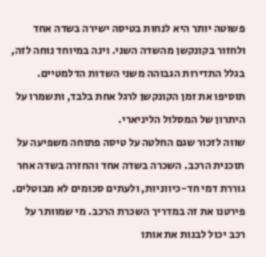פשוטה יותר היא לנחות בטיסה ישירה בשדה אחד ולחזור בקונקשן מהשדה השני. וינה במיוחד נוחה לזה, בגלל התדירות הגבוהה משני השדות הדלמטיים. תוסיפו את זמן הקונקשן לרגל אחת בלבד, ותשמרו על היתרון של המסלול הליניארי.
שווה לזכור שגם החלטה על טיסה פתוחה משפיעה על תוכנית הרכב. השכרה בשדה אחד והחזרה בשדה אחר גוררת דמי חד-כיווניות, ולעתים סכומים לא מבוטלים. פירטנו את זה במדריך השכרת הרכב. מי שמוותר על רכב יכול לבנות את אותו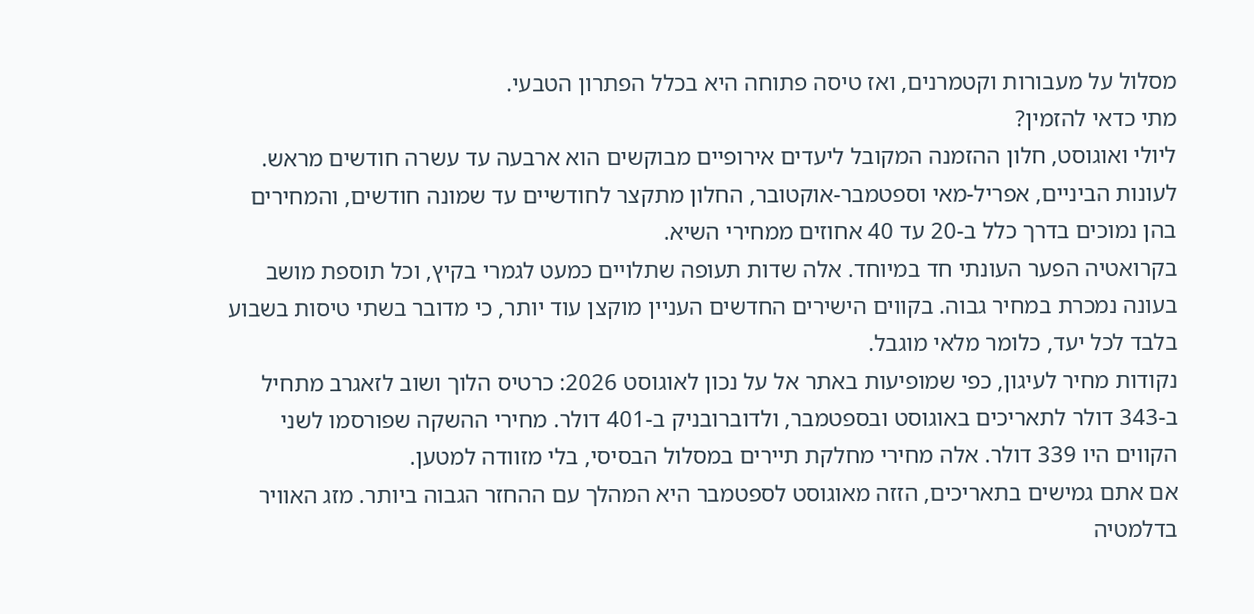מסלול על מעבורות וקטמרנים, ואז טיסה פתוחה היא בכלל הפתרון הטבעי.
מתי כדאי להזמין?
ליולי ואוגוסט, חלון ההזמנה המקובל ליעדים אירופיים מבוקשים הוא ארבעה עד עשרה חודשים מראש. לעונות הביניים, אפריל-מאי וספטמבר-אוקטובר, החלון מתקצר לחודשיים עד שמונה חודשים, והמחירים בהן נמוכים בדרך כלל ב-20 עד 40 אחוזים ממחירי השיא.
בקרואטיה הפער העונתי חד במיוחד. אלה שדות תעופה שתלויים כמעט לגמרי בקיץ, וכל תוספת מושב בעונה נמכרת במחיר גבוה. בקווים הישירים החדשים העניין מוקצן עוד יותר, כי מדובר בשתי טיסות בשבוע בלבד לכל יעד, כלומר מלאי מוגבל.
נקודות מחיר לעיגון, כפי שמופיעות באתר אל על נכון לאוגוסט 2026: כרטיס הלוך ושוב לזאגרב מתחיל ב-343 דולר לתאריכים באוגוסט ובספטמבר, ולדוברובניק ב-401 דולר. מחירי ההשקה שפורסמו לשני הקווים היו 339 דולר. אלה מחירי מחלקת תיירים במסלול הבסיסי, בלי מזוודה למטען.
אם אתם גמישים בתאריכים, הזזה מאוגוסט לספטמבר היא המהלך עם ההחזר הגבוה ביותר. מזג האוויר בדלמטיה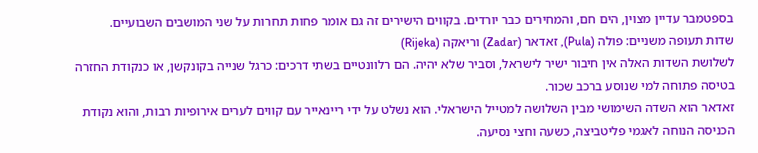בספטמבר עדיין מצוין, הים חם, והמחירים כבר יורדים. בקווים הישירים זה גם אומר פחות תחרות על שני המושבים השבועיים.
שדות תעופה משניים: פולה (Pula), זאדאר (Zadar) וריאקה (Rijeka)
לשלושת השדות האלה אין חיבור ישיר לישראל, וסביר שלא יהיה. הם רלוונטיים בשתי דרכים: כרגל שנייה בקונקשן, או כנקודת החזרה בטיסה פתוחה למי שנוסע ברכב שכור.
זאדאר הוא השדה השימושי מבין השלושה למטייל הישראלי. הוא נשלט על ידי ריינאייר עם קווים לערים אירופיות רבות, והוא נקודת הכניסה הנוחה לאגמי פליטביצה, כשעה וחצי נסיעה.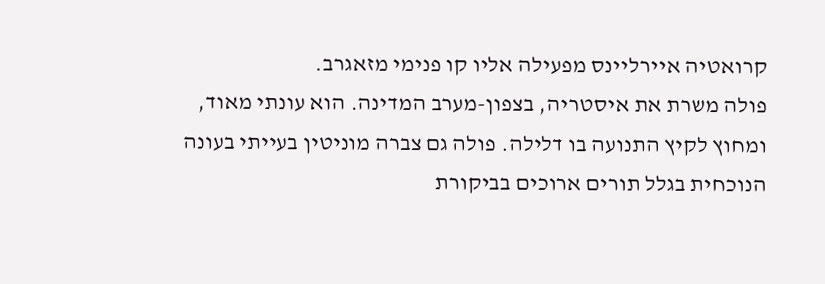קרואטיה איירליינס מפעילה אליו קו פנימי מזאגרב.
פולה משרת את איסטריה, בצפון-מערב המדינה. הוא עונתי מאוד, ומחוץ לקיץ התנועה בו דלילה. פולה גם צברה מוניטין בעייתי בעונה הנוכחית בגלל תורים ארוכים בביקורת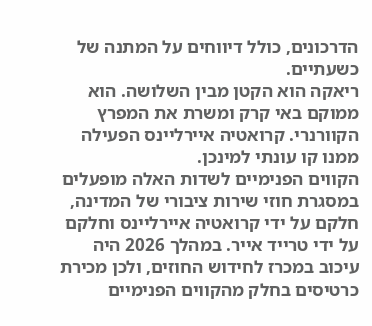הדרכונים, כולל דיווחים על המתנה של כשעתיים.
ריאקה הוא הקטן מבין השלושה. הוא ממוקם באי קרק ומשרת את המפרץ הקוורנרי. קרואטיה איירליינס הפעילה ממנו קו עונתי למינכן.
הקווים הפנימיים לשדות האלה מופעלים במסגרת חוזי שירות ציבורי של המדינה, חלקם על ידי קרואטיה איירליינס וחלקם על ידי טרייד אייר. במהלך 2026 היה עיכוב במכרז לחידוש החוזים, ולכן מכירת כרטיסים בחלק מהקווים הפנימיים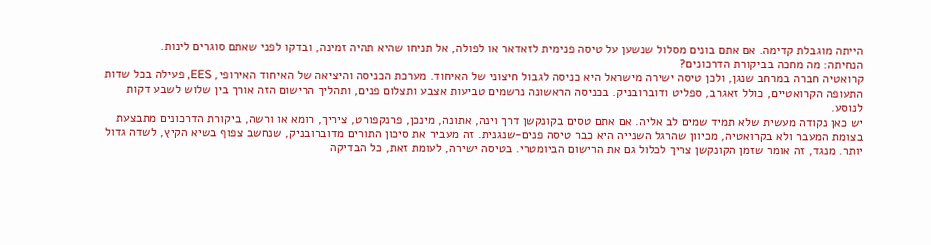הייתה מוגבלת קדימה. אם אתם בונים מסלול שנשען על טיסה פנימית לזאדאר או לפולה, אל תניחו שהיא תהיה זמינה, ובדקו לפני שאתם סוגרים לינות.
הנחיתה: מה מחכה בביקורת הדרכונים?
קרואטיה חברה במרחב שנגן, ולכן טיסה ישירה מישראל היא כניסה לגבול חיצוני של האיחוד. מערכת הכניסה והיציאה של האיחוד האירופי, EES, פעילה בכל שדות התעופה הקרואטיים, כולל זאגרב, ספליט ודוברובניק. בכניסה הראשונה נרשמים טביעות אצבע ותצלום פנים, ותהליך הרישום הזה אורך בין שלוש לשבע דקות לנוסע.
יש כאן נקודה מעשית שלא תמיד שמים לב אליה. אם אתם טסים בקונקשן דרך וינה, אתונה, מינכן, פרנקפורט, ציריך, רומא או ורשה, ביקורת הדרכונים מתבצעת בצומת המעבר ולא בקרואטיה, מכיוון שהרגל השנייה היא כבר טיסה פנים-שנגנית. זה מעביר את סיכון התורים מדוברובניק, שנחשב צפוף בשיא הקיץ, לשדה גדול יותר. מנגד, זה אומר שזמן הקונקשן צריך לכלול גם את הרישום הביומטרי. בטיסה ישירה, לעומת זאת, כל הבדיקה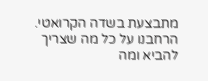מתבצעת בשדה הקרואטי.
הרחבנו על כל מה שצריך להביא ומה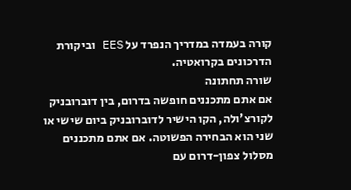קורה בעמדה במדריך הנפרד על EES וביקורת הדרכונים בקרואטיה.
שורה תחתונה
אם אתם מתכננים חופשה בדרום, בין דוברובניק לקורצ'ולה, הקו הישיר לדוברובניק ביום שישי או שני הוא הבחירה הפשוטה. אם אתם מתכננים מסלול צפון-דרום עם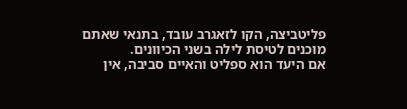פליטביצה, הקו לזאגרב עובד, בתנאי שאתם מוכנים לטיסת לילה בשני הכיוונים.
אם היעד הוא ספליט והאיים סביבה, אין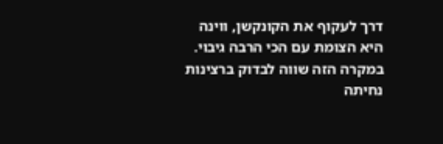דרך לעקוף את הקונקשן, ווינה היא הצומת עם הכי הרבה גיבוי. במקרה הזה שווה לבדוק ברצינות נחיתה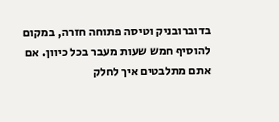בדוברובניק וטיסה פתוחה חזרה, במקום להוסיף חמש שעות מעבר בכל כיוון. אם אתם מתלבטים איך לחלק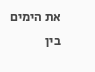את הימים בין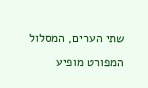שתי הערים, המסלול המפורט מופיע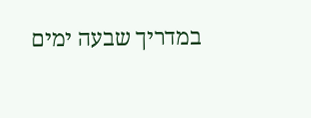במדריך שבעה ימים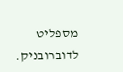מספליט לדוברובניק.